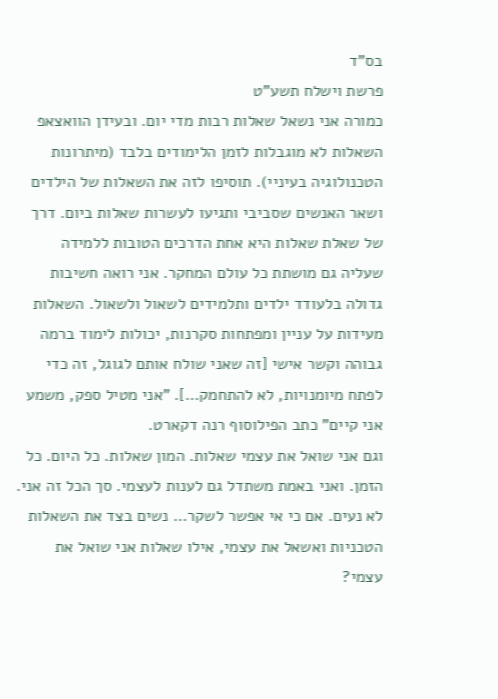בס"ד
פרשת וישלח תשע"ט
כמורה אני נשאל שאלות רבות מדי יום. ובעידן הוואצאפ השאלות לא מוגבלות לזמן הלימודים בלבד (מיתרונות הטכנולוגיה בעיניי). תוסיפו לזה את השאלות של הילדים ושאר האנשים שסביבי ותגיעו לעשרות שאלות ביום. דרך של שאלת שאלות היא אחת הדרכים הטובות ללמידה שעליה גם מושתת כל עולם המחקר. אני רואה חשיבות גדולה בלעודד ילדים ותלמידים לשאול ולשאול. השאלות מעידות על עניין ומפתחות סקרנות, יכולות לימוד ברמה גבוהה וקשר אישי [זה שאני שולח אותם לגוגל, זה כדי לפתח מיומנויות, לא להתחמק…]. "אני מטיל ספק, משמע אני קיים" כתב הפילוסוף רנה דקארט.
וגם אני שואל את עצמי שאלות. המון שאלות. כל היום. כל הזמן. ואני באמת משתדל גם לענות לעצמי. סך הכל זה אני. לא נעים. אם כי אי אפשר לשקר… נשים בצד את השאלות הטכניות ואשאל את עצמי, אילו שאלות אני שואל את עצמי?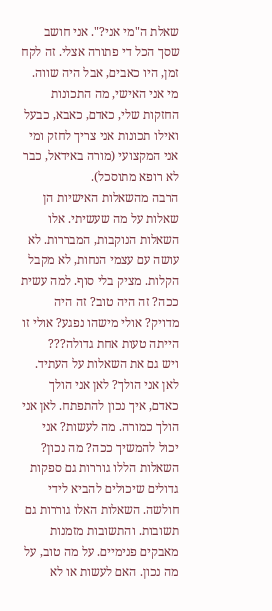שאלת ה"מי אני?". אני חושב שסך הכל די פתורה אצלי. זה לקח זמן, היו כאבים, אבל היה שווה. מי אני האישי, מה התכונות החזקות שלי, כאדם, כאבא, כבעל ואילו תכונות אני צריך לחזק ומי אני המקצועי (מורה באידאל, כבר לא רופא מתוסכל).
הרבה מהשאלות האישיות הן שאלות על מה שעשיתי. אלו השאלות הנוקבות, המבררות. לא עושה עם עצמי הנחות, לא מקבל הקלות. מציק בלי סוף. למה עשית ככה? זה היה טוב? זה היה מדויק? אולי מישהו נפגע? אולי זו הייתה טעות אחת גדולה???
ויש גם את השאלות על העתיד. לאן אני הולך? לאן אני הולך כאדם, איך נכון להתפתח. לאן אני הולך כמורה. מה לעשות? אני יכול להמשיך ככה? מה נכון?
השאלות הללו גוררות גם ספקות גדולים שיכולים להביא לידי חולשה. השאלות האלו גוררות גם תשובות. והתשובות מזמנות מאבקים פנימיים. על מה טוב, על מה נכון. האם לעשות או לא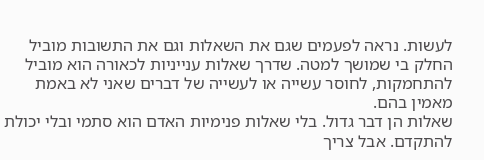לעשות. נראה לפעמים שגם את השאלות וגם את התשובות מוביל החלק בי שמושך למטה. שדרך שאלות ענייניות לכאורה הוא מוביל להתחמקות, לחוסר עשייה או לעשייה של דברים שאני לא באמת מאמין בהם.
שאלות הן דבר גדול. בלי שאלות פנימיות האדם הוא סתמי ובלי יכולת להתקדם. אבל צריך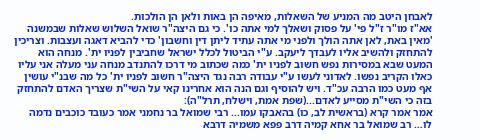לאבחן היטב מה המניע של השאלות, מאיפה הן באות ולאן הן הולכות.
אא"ז מו"ר ז"ל פי' על פסוק ושאלך למי אתה כו'. כי גם היצה"ר שואל השלוש שאלות שבמשנה 'מאין באת, לאן אתה הולך ולפני מי אתה עתיד ליתן דין וחשבון' כדי להביא דאגה ועצבות. וצריכין להתחזק ולהשיב אליו לעבדך ליעקב. ע"י הביטול לכלל ישראל שחביבין לפניו ית'. מנחה הוא המעט שבא במסירות נפש חשוב לפניו ית' כמה שכתוב מי דרכו להתנדב מנחה עני מעלה אני עליו כאלו הקריב נפשו. לאדוני לעשו ע"י עבודה רבה נגד היצה"ר חשוב לפניו ית' כל מה שבנ"י עושין אף מעט כמו הרבה עכ"ד. ויש להוסיף וגם הנה הוא אחרינו קאי על השי"ת שצריך האדם להתחזק בזה כי השי"ת מסייע לאדם...(שפת אמת, וישלח, תרל"ה):
אמר אמר קרא (בראשית לב, כו) בהאבקו עמו... רבי שמואל בר נחמני אמר כעובד כוכבים נדמה לו… רב שמואל בר אחא קמיה דרב פפא משמיה דרבא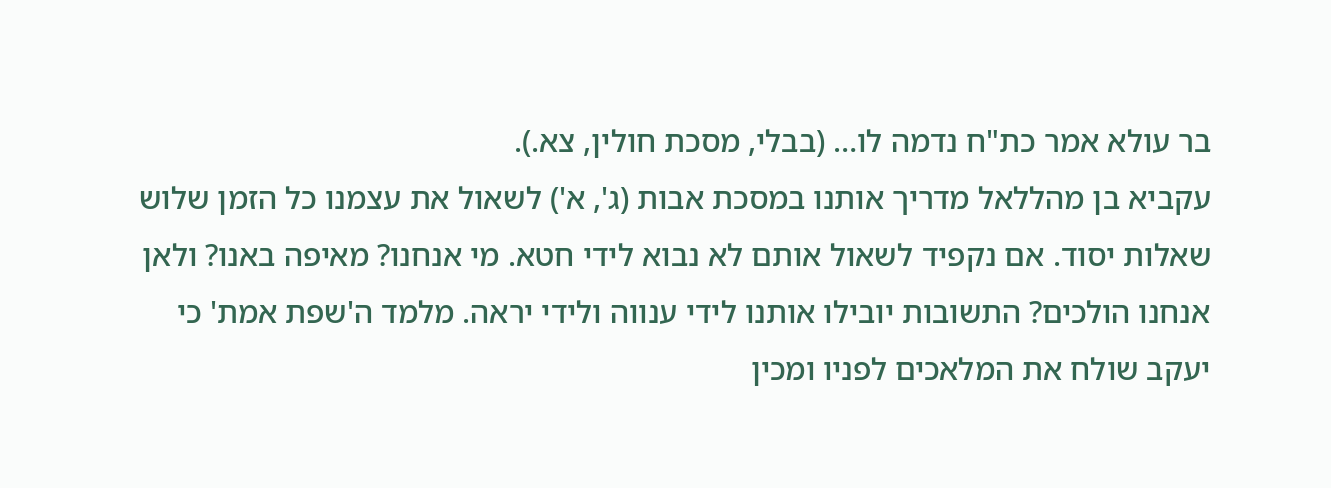בר עולא אמר כת"ח נדמה לו… (בבלי, מסכת חולין, צא.).
עקביא בן מהללאל מדריך אותנו במסכת אבות (ג', א') לשאול את עצמנו כל הזמן שלוש שאלות יסוד. אם נקפיד לשאול אותם לא נבוא לידי חטא. מי אנחנו? מאיפה באנו? ולאן אנחנו הולכים? התשובות יובילו אותנו לידי ענווה ולידי יראה. מלמד ה'שפת אמת' כי יעקב שולח את המלאכים לפניו ומכין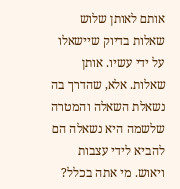אותם לאותן שלוש שאלות בדיוק שיישאלו על ידי עשיו. אותן שאלות. אלא, שהדרך בה נשאלת השאלה והמטרה שלשמה היא נשאלה הם להביא לידי עצבות ויאוש. מי אתה בכלל?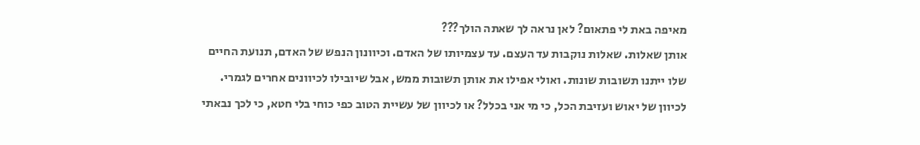מאיפה באת לי פתאום? לאן נראה לך שאתה הולך???
אותן שאלות. שאלות נוקבות עד העצם. עד עצמיותו של האדם. וכיוונון הנפש של האדם, תנועת החיים שלו ייתנו תשובות שונות. ואולי אפילו את אותן תשובות ממש, אבל שיובילו לכיוונים אחרים לגמרי. לכיוון של יאוש ועזיבת הכל, כי מי אני בכלל? או לכיוון של עשיית הטוב כפי כוחי בלי חטא, כי לכך נבאתי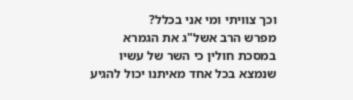וכך צוויתי ומי אני בכלל?
מפרש הרב אשל"ג את הגמרא במסכת חולין כי השר של עשיו שנמצא בכל אחד מאיתנו יכול להגיע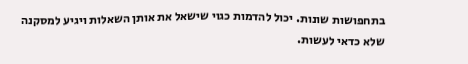בתחפושות שונות. יכול להדמות כגוי שישאל את אותן השאלות ויגיע למסקנה שלא כדאי לעשות.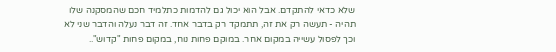שלא כדאי להתקדם. אבל הוא יכול גם להדמות כתלמיד חכם שהמסקנה שלו תהיה - תעשה רק את זה, תתמקד רק בדבר אחד. זה דבר נעלה והדבר שני לא וכך לפסול עשייה במקום אחר. במוקם פחות נוח, במקום פחות "קדוש"..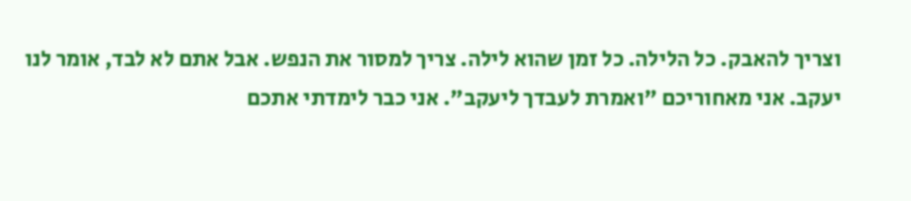וצריך להאבק. כל הלילה. כל זמן שהוא לילה. צריך למסור את הנפש. אבל אתם לא לבד, אומר לנו יעקב. אני מאחוריכם "ואמרת לעבדך ליעקב". אני כבר לימדתי אתכם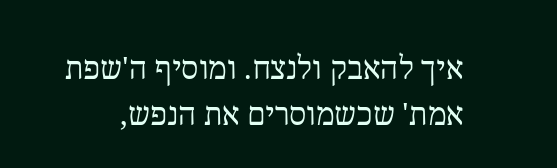איך להאבק ולנצח. ומוסיף ה'שפת אמת' שכשמוסרים את הנפש,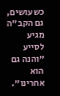כשעושים, גם הקב"ה מגיע לסייע "והנה גם הוא אחרינו".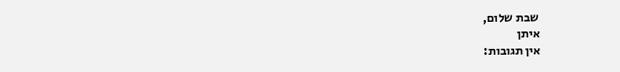שבת שלום,
איתן
אין תגובות: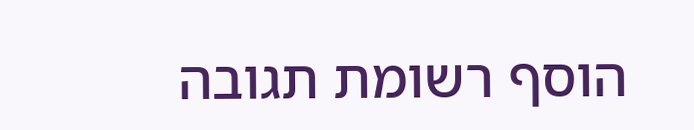הוסף רשומת תגובה